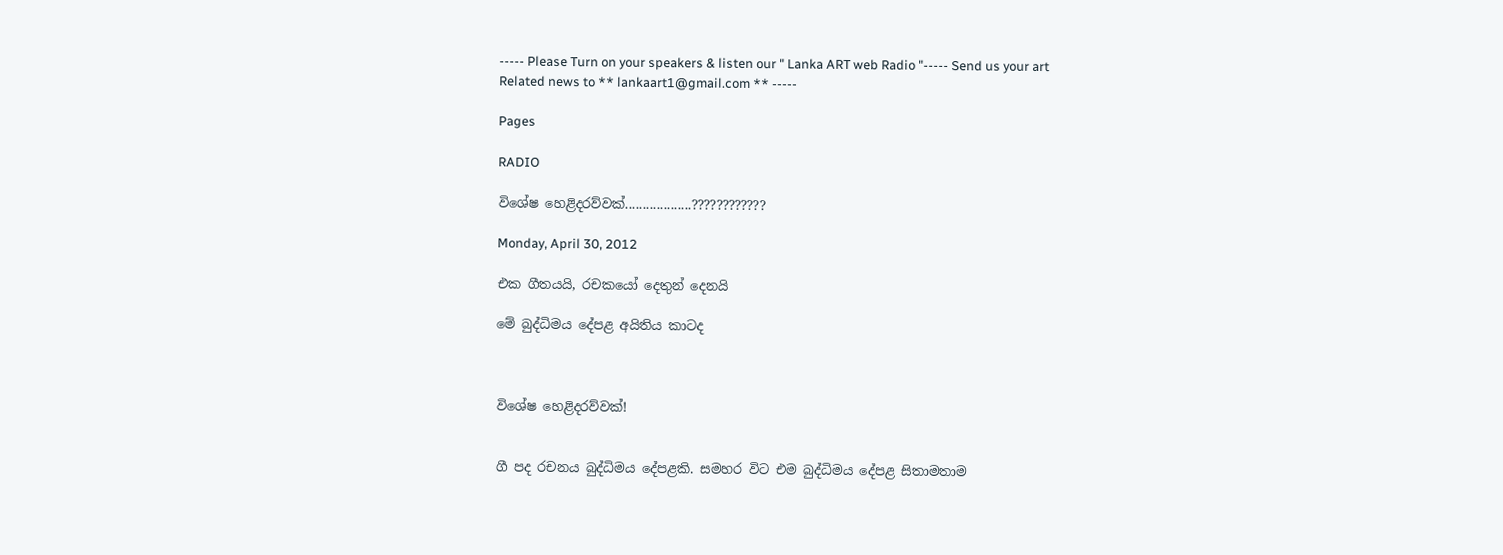----- Please Turn on your speakers & listen our " Lanka ART web Radio "----- Send us your art Related news to ** lankaart1@gmail.com ** -----

Pages

RADIO

විශේෂ හෙළිදරව්වක්...................????????????

Monday, April 30, 2012

එක ගීතයයි, රචකයෝ දෙතුන් දෙනයි

මේ බුද්ධිමය දේපළ අයිතිය කාටද



විශේෂ හෙළිදරව්වක්!


ගී පද රචනය බුද්ධිමය දේපළකි. සමහර විට එම බුද්ධිමය දේපළ සිතාමතාම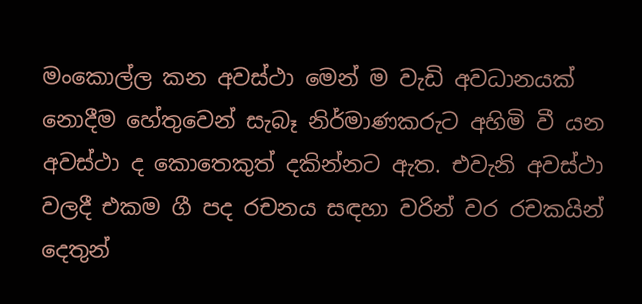මංකොල්ල කන අවස්ථා මෙන් ම වැඩි අවධානයක් නොදීම හේතුවෙන් සැබෑ නිර්මාණකරුට අහිමි වී යන අවස්ථා ද කොතෙකුත් දකින්නට ඇත. එවැනි අවස්ථා වලදී එකම ගී පද රචනය සඳහා වරින් වර රචකයින් දෙතුන්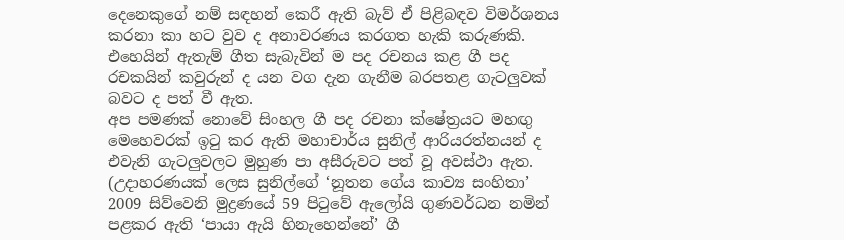දෙනෙකුගේ නම් සඳහන් කෙරී ඇති බැව් ඒ පිළිබඳව විමර්ශනය කරනා කා හට වුව ද අනාවරණය කරගත හැකි කරුණකි. එහෙයින් ඇතැම් ගීත සැබැවින් ම පද රචනය කළ ගී පද රචකයින් කවුරුන් ද යන වග දැන ගැනීම බරපතළ ගැටලුවක් බවට ද පත් වී ඇත.
අප පමණක් නොවේ සිංහල ගී පද රචනා ක්ෂේත්‍රයට මහඟු මෙහෙවරක් ඉටු කර ඇති මහාචාර්ය සුනිල් ආරියරත්නයන් ද එවැනි ගැටලුවලට මුහුණ පා අසීරුවට පත් වූ අවස්ථා ඇත. (උදාහරණයක් ලෙස සුනිල්ගේ ‘නූතන ගේය කාව්‍ය සංහිතා’ 2009 සිව්වෙනි මුද්‍රණයේ 59 පිටුවේ ඇලෝයි ගුණවර්ධන නමින් පළකර ඇති ‘පායා ඇයි හිනැහෙන්නේ’ ගී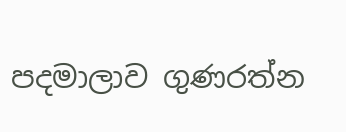පදමාලාව ගුණරත්න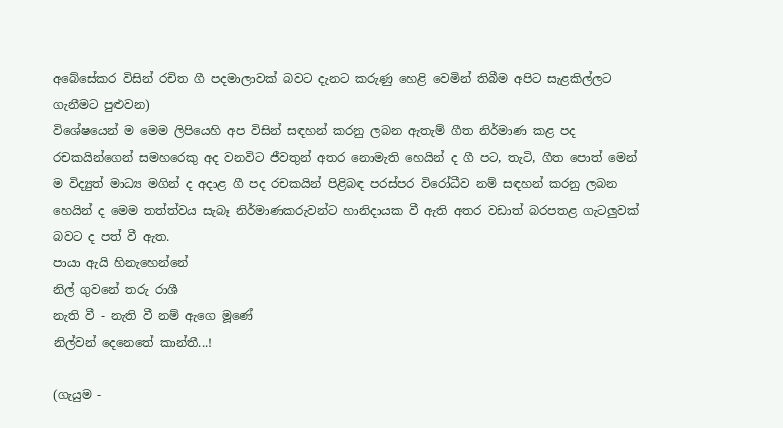අබේසේකර විසින් රචිත ගී පදමාලාවක් බවට දැනට කරුණු හෙළි වෙමින් තිබීම අපිට සැළකිල්ලට ගැනීමට පුළුවන)
විශේෂයෙන් ම මෙම ලිපියෙහි අප විසින් සඳහන් කරනු ලබන ඇතැම් ගීත නිර්මාණ කළ පද රචකයින්ගෙන් සමහරෙකු අද වනවිට ජීවතුන් අතර නොමැති හෙයින් ද ගී පට, තැටි, ගීත පොත් මෙන් ම විද්‍යුත් මාධ්‍ය මගින් ද අදාළ ගී පද රචකයින් පිළිබඳ පරස්පර විරෝධීව නම් සඳහන් කරනු ලබන හෙයින් ද මෙම තත්ත්වය සැබෑ නිර්මාණකරුවන්ට හානිදායක වී ඇති අතර වඩාත් බරපතළ ගැටලුවක් බවට ද පත් වී ඇත.
පායා ඇයි හිනැහෙන්නේ
නිල් ගුවනේ තරු රාශී
නැති වී - නැති වී නම් ඇගෙ මූණේ
නිල්වන් දෙනෙතේ කාන්තී...!

(ගැයුම -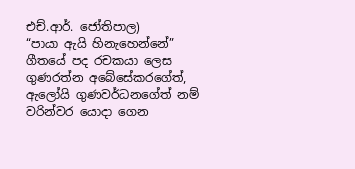එච්.ආර්. ජෝතිපාල)
“පායා ඇයි හිනැහෙන්නේ” ගීතයේ පද රචකයා ලෙස ගුණරත්න අබේසේකරගේත්, ඇලෝයි ගුණවර්ධනගේත් නම් වරින්වර යොදා ගෙන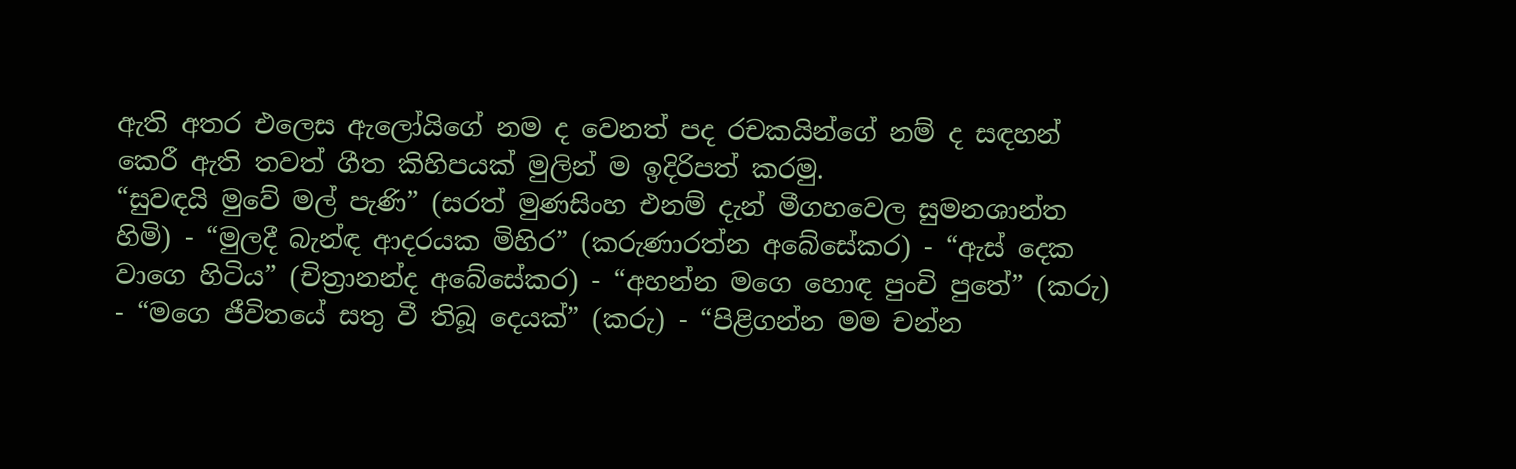ඇති අතර එලෙස ඇලෝයිගේ නම ද වෙනත් පද රචකයින්ගේ නම් ද සඳහන් කෙරී ඇති තවත් ගීත කිහිපයක් මුලින් ම ඉදිරිපත් කරමු.
“සුවඳයි මුවේ මල් පැණි” (සරත් මුණසිංහ එනම් දැන් මීගහවෙල සුමනශාන්ත හිමි) - “මුලදී බැන්ඳ ආදරයක මිහිර” (කරුණාරත්න අබේසේකර) - “ඇස් දෙක වාගෙ හිටිය” (චිත්‍රානන්ද අබේසේකර) - “අහන්න මගෙ හොඳ පුංචි පුතේ” (කරු) - “මගෙ ජීවිතයේ සතු වී තිබූ දෙයක්” (කරු) - “පිළිගන්න මම චන්න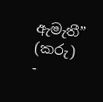ඇමැතී” (කරු) -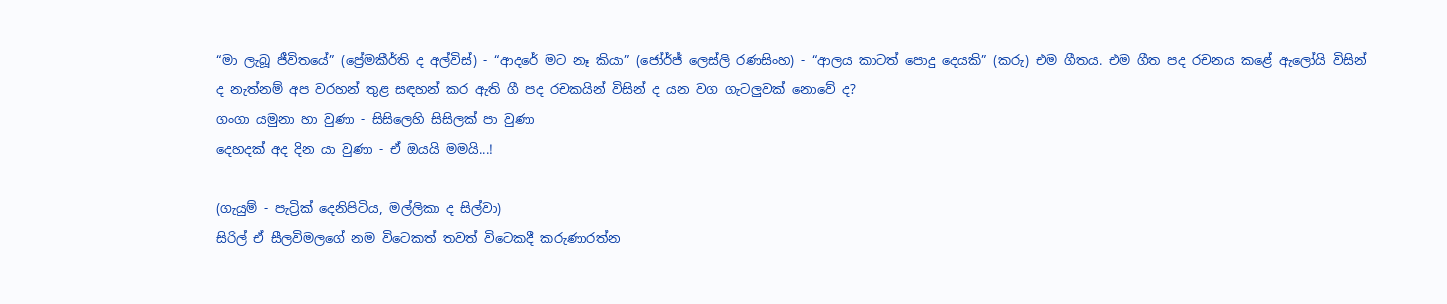“මා ලැබූ ජීවිතයේ” (ප්‍රේමකීර්ති ද අල්විස්) - “ආදරේ මට නෑ කියා” (ජෝර්ජ් ලෙස්ලි රණසිංහ) - “ආලය කාටත් පොදු දෙයකි” (කරු) එම ගීතය. එම ගීත පද රචනය කළේ ඇලෝයි විසින් ද නැත්නම් අප වරහන් තුළ සඳහන් කර ඇති ගී පද රචකයින් විසින් ද යන වග ගැටලුවක් නොවේ ද?
ගංගා යමුනා හා වුණා - සිසිලෙහි සිසිලක් පා වුණා
දෙහදක් අද දින යා වුණා - ඒ ඔයයි මමයි...!

(ගැයුම් - පැට්‍රික් දෙනිපිටිය, මල්ලිකා ද සිල්වා)
සිරිල් ඒ සීලවිමලගේ නම විටෙකත් තවත් විටෙකදී කරුණාරත්න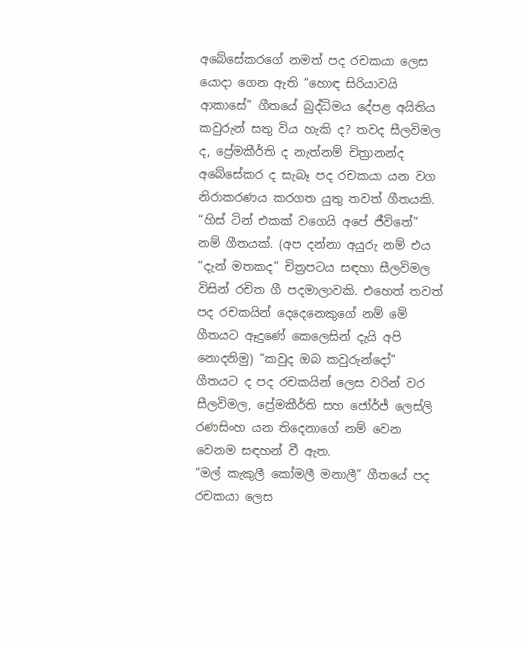අබේසේකරගේ නමත් පද රචකයා ලෙස යොදා ගෙන ඇති “හොඳ සිරියාවයි ආකාසේ” ගීතයේ බුද්ධිමය දේපළ අයිතිය කවුරුන් සතු විය හැකි ද? තවද සීලවිමල ද, ප්‍රේමකීර්ති ද නැත්නම් චිත්‍රානන්ද අබේසේකර ද සැබෑ පද රචකයා යන වග නිරාකරණය කරගත යුතු තවත් ගීතයකි.
“හිස් ටින් එකක් වගෙයි අපේ ජීවිතේ” නම් ගීතයක්. (අප දන්නා අයුරු නම් එය “දැන් මතකද” චිත්‍රපටය සඳහා සීලවිමල විසින් රචිත ගී පදමාලාවකි. එහෙත් තවත් පද රචකයින් දෙදෙනෙකුගේ නම් මේ ගීතයට ඈදුණේ කෙලෙසින් දැයි අපි නොදනිමු) “කවුද ඔබ කවුරුන්දෝ” ගීතයට ද පද රචකයින් ලෙස වරින් වර සීලවිමල, ප්‍රේමකීර්ති සහ ජෝර්ජ් ලෙස්ලි රණසිංහ යන තිදෙනාගේ නම් වෙන වෙනම සඳහන් වී ඇත.
“මල් කැකුලී කෝමලී මනාලී” ගීතයේ පද රචකයා ලෙස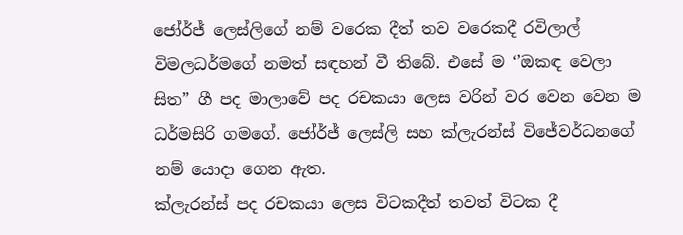ජෝර්ජ් ලෙස්ලිගේ නම් වරෙක දීත් තව වරෙකදී රවිලාල් විමලධර්මගේ නමත් සඳහන් වී තිබේ. එසේ ම ‘’ඔකඳ වෙලා සිත” ගී පද මාලාවේ පද රචකයා ලෙස වරින් වර වෙන වෙන ම ධර්මසිරි ගමගේ. ජෝර්ජ් ලෙස්ලි සහ ක්ලැරන්ස් විජේවර්ධනගේ නම් යොදා ගෙන ඇත.
ක්ලැරන්ස් පද රචකයා ලෙස විටකදීත් තවත් විටක දී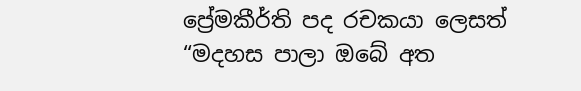ප්‍රේමකීර්ති පද රචකයා ලෙසත් “මදහස පාලා ඔබේ අත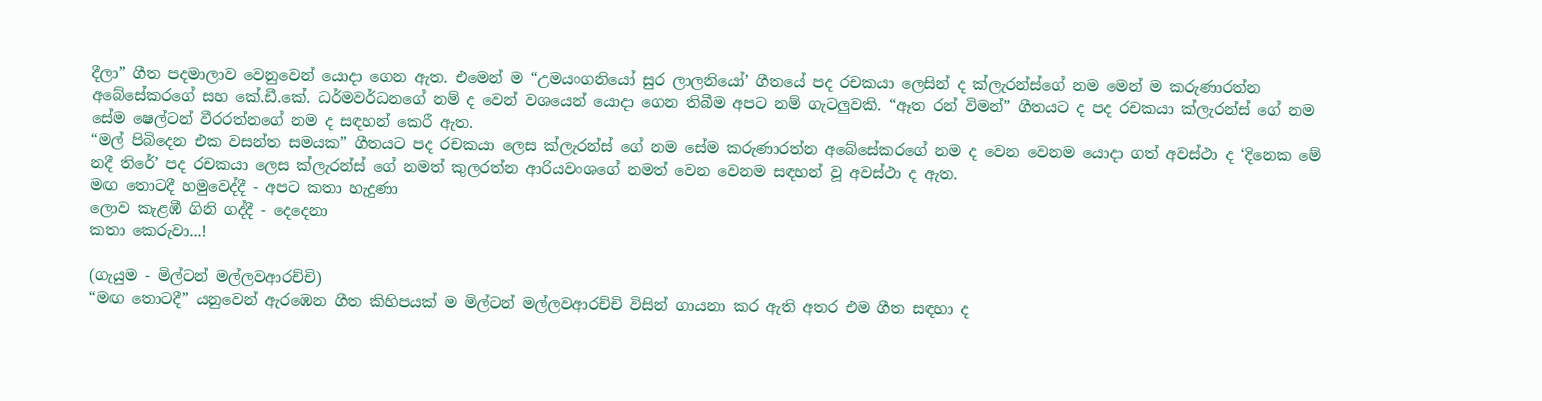දීලා” ගීත පදමාලාව වෙනුවෙන් යොදා ගෙන ඇත. එමෙන් ම “උමයංගනියෝ සුර ලාලනියෝ’ ගීතයේ පද රචකයා ලෙසින් ද ක්ලැරන්ස්ගේ නම මෙන් ම කරුණාරත්න අබේසේකරගේ සහ කේ.ඩී.කේ. ධර්මවර්ධනගේ නම් ද වෙන් වශයෙන් යොදා ගෙන තිබීම අපට නම් ගැටලුවකි. “ඈත රන් විමන්” ගීතයට ද පද රචකයා ක්ලැරන්ස් ගේ නම සේම ෂෙල්ටන් වීරරත්නගේ නම ද සඳහන් කෙරී ඇත.
“මල් පිබිදෙන එක වසන්ත සමයක” ගීතයට පද රචකයා ලෙස ක්ලැරන්ස් ගේ නම සේම කරුණාරත්න අබේසේකරගේ නම ද වෙන වෙනම යොදා ගත් අවස්ථා ද ‘දිනෙක මේ නදී තිරේ’ පද රචකයා ලෙස ක්ලැරන්ස් ගේ නමත් කුලරත්න ආරියවංශගේ නමත් වෙන වෙනම සඳහන් වූ අවස්ථා ද ඇත.
මඟ තොටදී හමුවෙද්දී - අපට කතා හැදුණා
ලොව කැළඹී ගිනි ගද්දී - දෙදෙනා
කතා කෙරුවා...!

(ගැයුම - මිල්ටන් මල්ලවආරච්චි)
“මඟ තොටදී” යනුවෙන් ඇරඹෙන ගීත කිහිපයක් ම මිල්ටන් මල්ලවආරච්චි විසින් ගායනා කර ඇති අතර එම ගීත සඳහා ද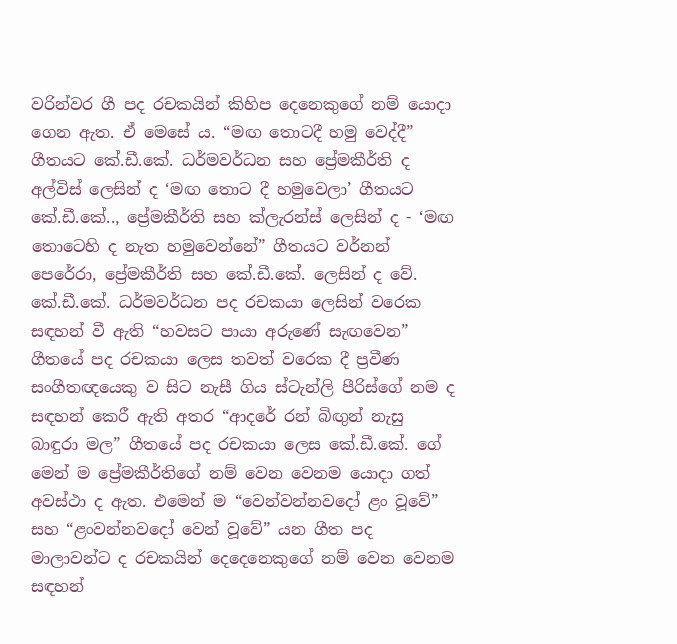වරින්වර ගී පද රචකයින් කිහිප දෙනෙකුගේ නම් යොදා ගෙන ඇත. ඒ මෙසේ ය. “මඟ තොටදී හමු වෙද්දී” ගීතයට කේ.ඩී.කේ. ධර්මවර්ධන සහ ප්‍රේමකීර්ති ද අල්විස් ලෙසින් ද ‘මඟ තොට දී හමුවෙලා’ ගීතයට කේ.ඩී.කේ.., ප්‍රේමකීර්ති සහ ක්ලැරන්ස් ලෙසින් ද - ‘මඟ තොටෙහි ද නැත හමුවෙන්නේ” ගීතයට වර්නන් පෙරේරා, ප්‍රේමකීර්ති සහ කේ.ඩී.කේ. ලෙසින් ද වේ.
කේ.ඩී.කේ. ධර්මවර්ධන පද රචකයා ලෙසින් වරෙක සඳහන් වී ඇති “හවසට පායා අරුණේ සැඟවෙන” ගීතයේ පද රචකයා ලෙස තවත් වරෙක දී ප්‍රවීණ සංගීතඥයෙකු ව සිට නැසී ගිය ස්ටැන්ලි පීරිස්ගේ නම ද සඳහන් කෙරී ඇති අතර “ආදරේ රන් බිඟුන් නැසු බාඳුරා මල” ගීතයේ පද රචකයා ලෙස කේ.ඩී.කේ. ගේ මෙන් ම ප්‍රේමකීර්තිගේ නම් වෙන වෙනම යොදා ගත් අවස්ථා ද ඇත. එමෙන් ම “වෙන්වන්නවදෝ ළං වූවේ” සහ “ළංවන්නවදෝ වෙන් වූවේ” යන ගීත පද මාලාවන්ට ද රචකයින් දෙදෙනෙකුගේ නම් වෙන වෙනම සඳහන්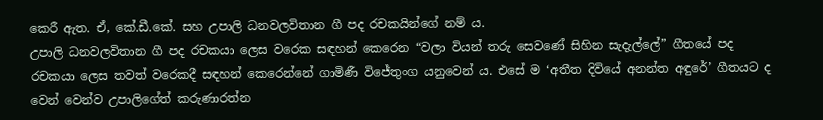කෙරී ඇත. ඒ, කේ.ඩී.කේ. සහ උපාලි ධනවලවිතාන ගී පද රචකයින්ගේ නම් ය.
උපාලි ධනවලවිතාන ගී පද රචකයා ලෙස වරෙක සඳහන් කෙරෙන “වලා වියන් තරු සෙවණේ සිහින සැදැල්ලේ” ගීතයේ පද රචකයා ලෙස තවත් වරෙකදී සඳහන් කෙරෙන්නේ ගාමිණී විජේතුංග යනුවෙන් ය. එසේ ම ‘අතීත දිවියේ අනන්ත අඳුරේ’ ගීතයට ද වෙන් වෙන්ව උපාලිගේත් කරුණාරත්න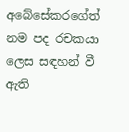අබේසේකරගේත් නම පද රචකයා ලෙස සඳහන් වී ඇති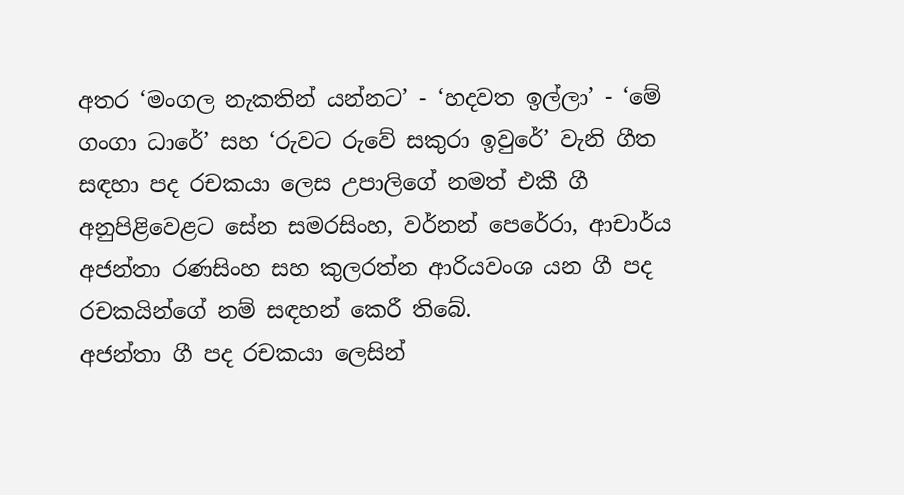අතර ‘මංගල නැකතින් යන්නට’ - ‘හදවත ඉල්ලා’ - ‘මේ ගංගා ධාරේ’ සහ ‘රුවට රුවේ සකුරා ඉවුරේ’ වැනි ගීත සඳහා පද රචකයා ලෙස උපාලිගේ නමත් එකී ගී අනුපිළිවෙළට සේන සමරසිංහ, වර්නන් පෙරේරා, ආචාර්ය අජන්තා රණසිංහ සහ කුලරත්න ආරියවංශ යන ගී පද රචකයින්ගේ නම් සඳහන් කෙරී තිබේ.
අජන්තා ගී පද රචකයා ලෙසින්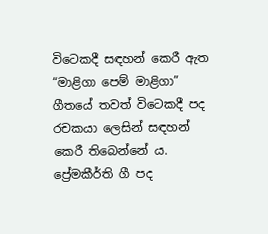විටෙකදී සඳහන් කෙරී ඇත “මාළිගා පෙම් මාළිගා” ගීතයේ තවත් විටෙකදී පද රචකයා ලෙසින් සඳහන් කෙරී තිබෙන්නේ ය. ප්‍රේමකීර්ති ගී පද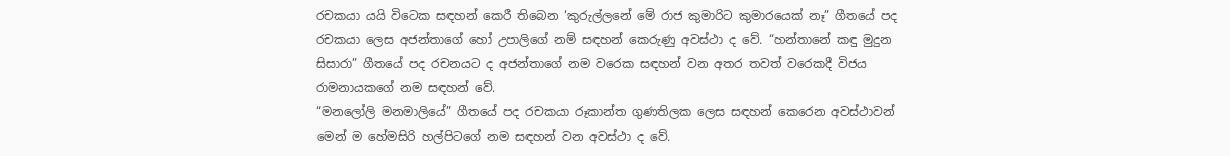රචකයා යයි විටෙක සඳහන් කෙරී තිබෙන ‘කුරුල්ලනේ මේ රාජ කුමාරිට කුමාරයෙක් නෑ” ගීතයේ පද රචකයා ලෙස අජන්තාගේ හෝ උපාලිගේ නම් සඳහන් කෙරුණු අවස්ථා ද වේ. “හන්තානේ කඳු මුදුන සිසාරා” ගීතයේ පද රචනයට ද අජන්තාගේ නම වරෙක සඳහන් වන අතර තවත් වරෙකදී විජය රාමනායකගේ නම සඳහන් වේ.
“මනලෝලි මනමාලියේ” ගීතයේ පද රචකයා රූකාන්ත ගුණතිලක ලෙස සඳහන් කෙරෙන අවස්ථාවන් මෙන් ම හේමසිරි හල්පිටගේ නම සඳහන් වන අවස්ථා ද වේ.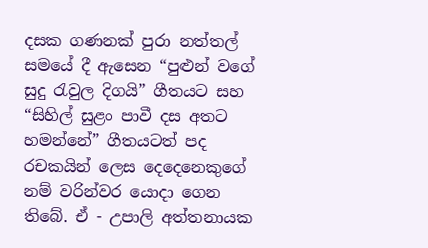දසක ගණනක් පුරා නත්තල් සමයේ දී ඇසෙන “පුළුන් වගේ සුදු රැවුල දිගයි” ගීතයට සහ “සිහිල් සුළං පාවී දස අතට හමන්නේ” ගීතයටත් පද රචකයින් ලෙස දෙදෙනෙකුගේ නම් වරින්වර යොදා ගෙන තිබේ. ඒ - උපාලි අත්තනායක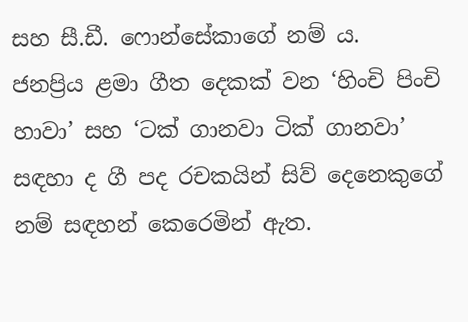සහ සී.ඩී. ෆොන්සේකාගේ නම් ය.
ජනප්‍රිය ළමා ගීත දෙකක් වන ‘හිංචි පිංචි හාවා’ සහ ‘ටක් ගානවා ටික් ගානවා’ සඳහා ද ගී පද රචකයින් සිව් දෙනෙකුගේ නම් සඳහන් කෙරෙමින් ඇත.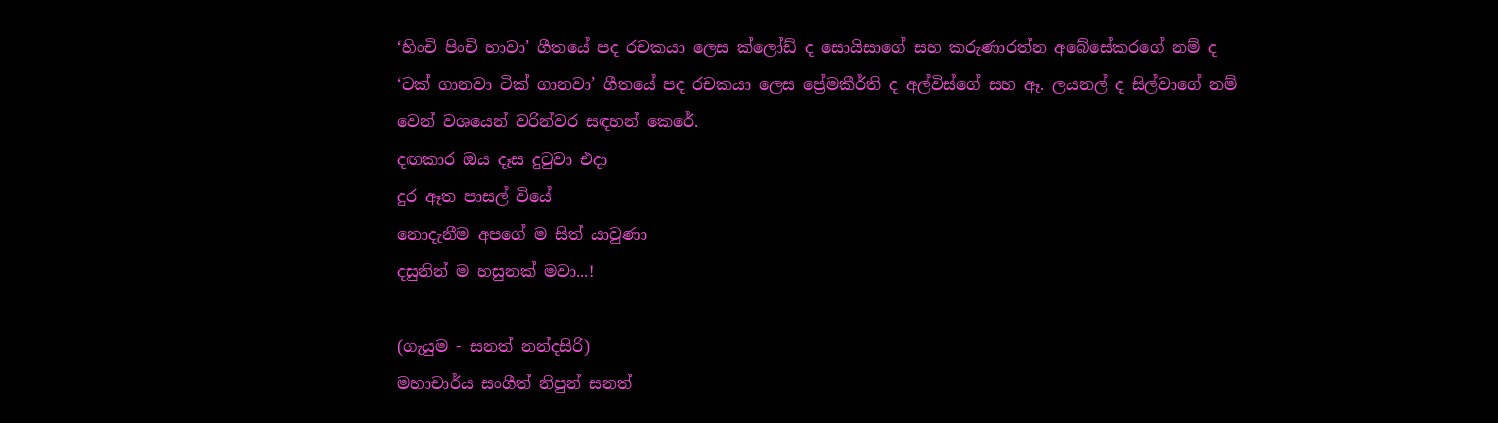‘හිංචි පිංචි හාවා’ ගීතයේ පද රචකයා ලෙස ක්ලෝඩ් ද සොයිසාගේ සහ කරුණාරත්න අබේසේකරගේ නම් ද ‘ටක් ගානවා ටික් ගානවා’ ගීතයේ පද රචකයා ලෙස ප්‍රේමකීර්ති ද අල්විස්ගේ සහ ඈ. ලයනල් ද සිල්වාගේ නම් වෙන් වශයෙන් වරින්වර සඳහන් කෙරේ.
දඟකාර ඔය දෑස දුටුවා එදා
දුර ඈත පාසල් වියේ
නොදැනීම අපගේ ම සිත් යාවුණා
දසුනින් ම හසුනක් මවා...!

(ගැයුම - සනත් නන්දසිරි)
මහාචාර්ය සංගීත් නිපුන් සනත්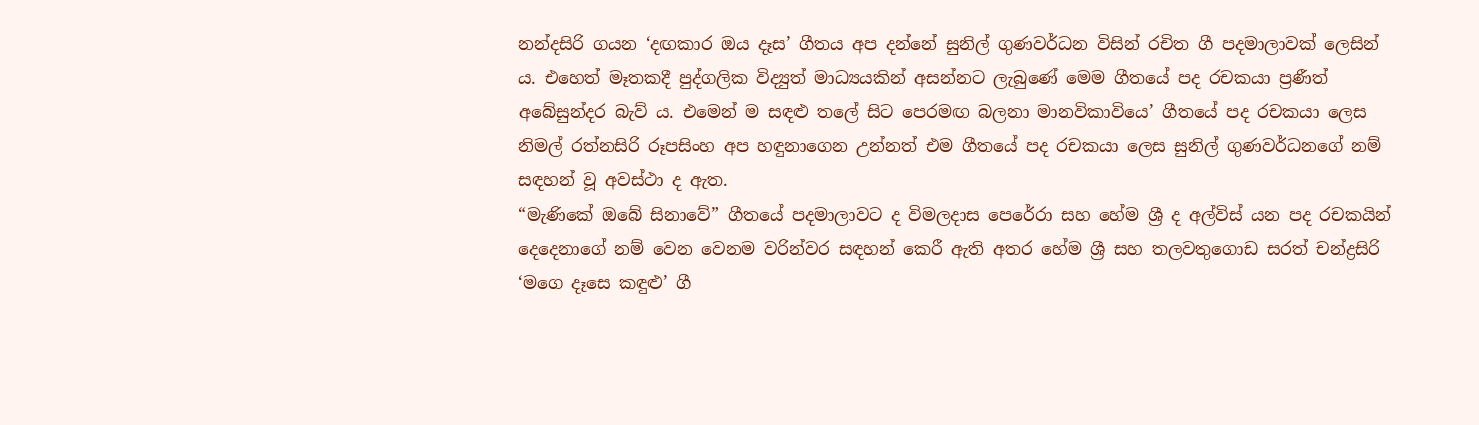නන්දසිරි ගයන ‘දඟකාර ඔය දෑස’ ගීතය අප දන්නේ සුනිල් ගුණවර්ධන විසින් රචිත ගී පදමාලාවක් ලෙසින් ය. එහෙත් මෑතකදී පුද්ගලික විද්‍යුත් මාධ්‍යයකින් අසන්නට ලැබුණේ මෙම ගීතයේ පද රචකයා ප්‍රණීත් අබේසුන්දර බැව් ය. එමෙන් ම සඳළු තලේ සිට පෙරමඟ බලනා මානවිකාවියෙ’ ගීතයේ පද රචකයා ලෙස නිමල් රත්නසිරි රූපසිංහ අප හඳුනාගෙන උන්නත් එම ගීතයේ පද රචකයා ලෙස සුනිල් ගුණවර්ධනගේ නම් සඳහන් වූ අවස්ථා ද ඇත.
“මැණිකේ ඔබේ සිනාවේ” ගීතයේ පදමාලාවට ද විමලදාස පෙරේරා සහ හේම ශ්‍රී ද අල්විස් යන පද රචකයින් දෙදෙනාගේ නම් වෙන වෙනම වරින්වර සඳහන් කෙරී ඇති අතර හේම ශ්‍රී සහ තලවතුගොඩ සරත් චන්ද්‍රසිරි ‘මගෙ දෑසෙ කඳුළු’ ගී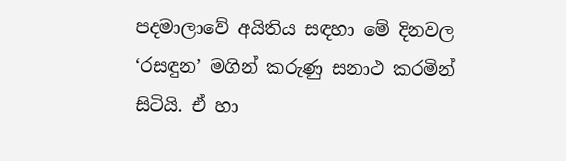පදමාලාවේ අයිතිය සඳහා මේ දිනවල ‘රසඳුන’ මගින් කරුණු සනාථ කරමින් සිටියි. ඒ හා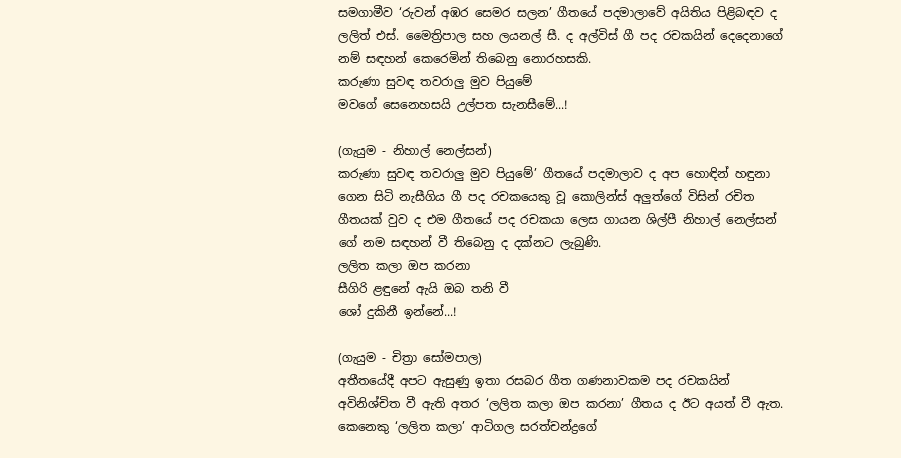සමගාමීව ‘රුවන් අඹර සෙමර සලන’ ගීතයේ පදමාලාවේ අයිතිය පිළිබඳව ද ලලිත් එස්. මෛත්‍රිපාල සහ ලයනල් සී. ද අල්විස් ගී පද රචකයින් දෙදෙනාගේ නම් සඳහන් කෙරෙමින් තිබෙනු නොරහසකි.
කරුණා සුවඳ තවරාලු මුව පියුමේ
මවගේ සෙනෙහසයි උල්පත සැනසීමේ...!

(ගැයුම - නිහාල් නෙල්සන්)
කරුණා සුවඳ තවරාලු මුව පියුමේ’ ගීතයේ පදමාලාව ද අප හොඳින් හඳුනා ගෙන සිටි නැසීගිය ගී පද රචකයෙකු වූ කොලින්ස් අලුත්ගේ විසින් රචිත ගීතයක් වුව ද එම ගීතයේ පද රචකයා ලෙස ගායන ශිල්පී නිහාල් නෙල්සන් ගේ නම සඳහන් වී තිබෙනු ද දක්නට ලැබුණි.
ලලිත කලා ඔප කරනා
සීගිරි ළඳුනේ ඇයි ඔබ තනි වී
ශෝ දුකිනී ඉන්නේ...!

(ගැයුම - චිත්‍රා සෝමපාල)
අතීතයේදී අපට ඇසුණු ඉතා රසබර ගීත ගණනාවකම පද රචකයින් අවිනිශ්චිත වී ඇති අතර ‘ලලිත කලා ඔප කරනා’ ගීතය ද ඊට අයත් වී ඇත. කෙනෙකු ‘ලලිත කලා’ ආටිගල සරත්චන්ද්‍රගේ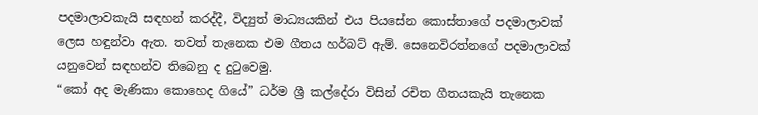පදමාලාවකැයි සඳහන් කරද්දී, විද්‍යුත් මාධ්‍යයකින් එය පියසේන කොස්තාගේ පදමාලාවක් ලෙස හඳුන්වා ඇත. තවත් තැනෙක එම ගීතය හර්බට් ඇම්. සෙනෙවිරත්නගේ පදමාලාවක් යනුවෙන් සඳහන්ව තිබෙනු ද දුටුවෙමු.
“කෝ අද මැණිකා කොහෙද ගියේ” ධර්ම ශ්‍රී කල්දේරා විසින් රචිත ගීතයකැයි තැනෙක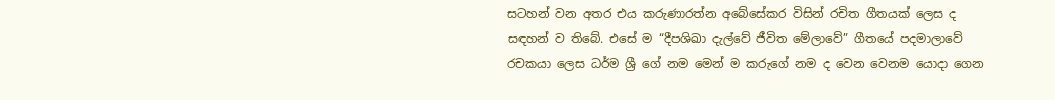සටහන් වන අතර එය කරුණාරත්න අබේසේකර විසින් රචිත ගීතයක් ලෙස ද සඳහන් ව තිබේ. එසේ ම “දීපශිඛා දැල්වේ ජීවිත මේලාවේ” ගීතයේ පදමාලාවේ රචකයා ලෙස ධර්ම ශ්‍රී ගේ නම මෙන් ම කරුගේ නම ද වෙන වෙනම යොදා ගෙන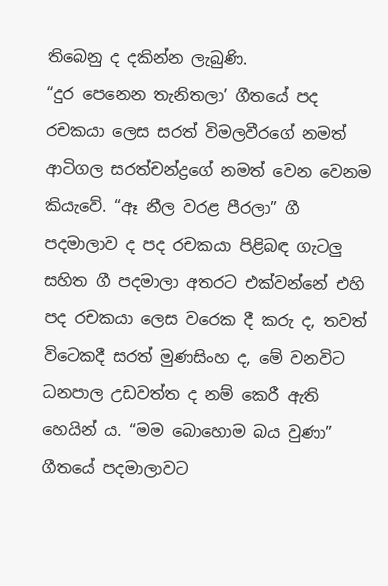තිබෙනු ද දකින්න ලැබුණි.
“දුර පෙනෙන තැනිතලා’ ගීතයේ පද රචකයා ලෙස සරත් විමලවීරගේ නමත් ආටිගල සරත්චන්ද්‍රගේ නමත් වෙන වෙනම කියැවේ. “ඈ නීල වරළ පීරලා” ගී පදමාලාව ද පද රචකයා පිළිබඳ ගැටලු සහිත ගී පදමාලා අතරට එක්වන්නේ එහි පද රචකයා ලෙස වරෙක දී කරු ද, තවත් විටෙකදී සරත් මුණසිංහ ද, මේ වනවිට ධනපාල උඩවත්ත ද නම් කෙරී ඇති හෙයින් ය. “මම බොහොම බය වුණා” ගීතයේ පදමාලාවට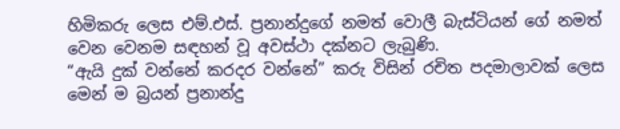හිමිකරු ලෙස එම්.එස්. ප්‍රනාන්දුගේ නමත් වොලී බැස්ටියන් ගේ නමත් වෙන වෙනම සඳහන් වූ අවස්ථා දක්නට ලැබුණි.
“ඇයි දුක් වන්නේ කරදර වන්නේ” කරු විසින් රචිත පදමාලාවක් ලෙස මෙන් ම බ්‍රයන් ප්‍රනාන්දු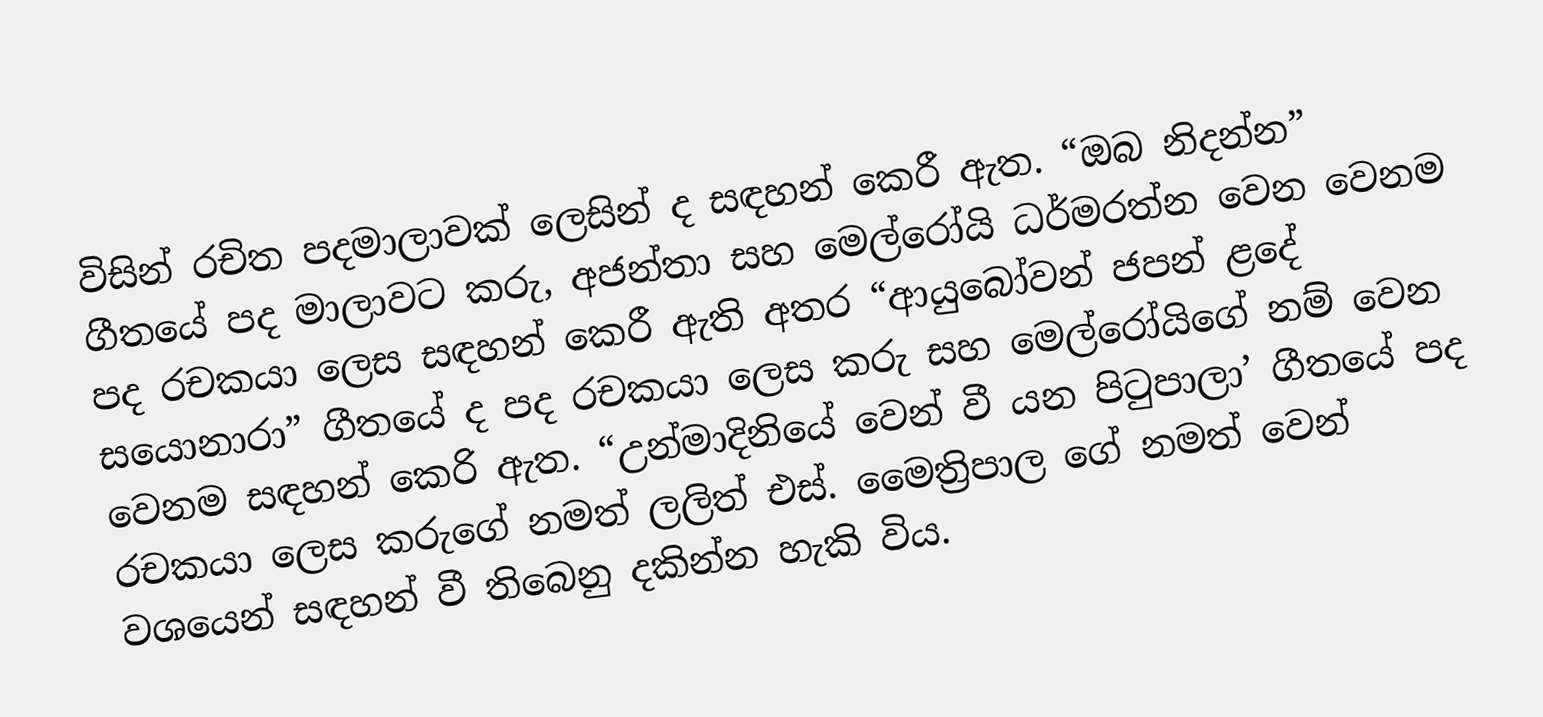විසින් රචිත පදමාලාවක් ලෙසින් ද සඳහන් කෙරී ඇත. “ඔබ නිදන්න” ගීතයේ පද මාලාවට කරු, අජන්තා සහ මෙල්රෝයි ධර්මරත්න වෙන වෙනම පද රචකයා ලෙස සඳහන් කෙරී ඇති අතර “ආයුබෝවන් ජපන් ළදේ සයොනාරා” ගීතයේ ද පද රචකයා ලෙස කරු සහ මෙල්රෝයිගේ නම් වෙන වෙනම සඳහන් කෙරි ඇත. “උන්මාදිනියේ වෙන් වී යන පිටුපාලා’ ගීතයේ පද රචකයා ලෙස කරුගේ නමත් ලලිත් එස්. මෛත්‍රිපාල ගේ නමත් වෙන් වශයෙන් සඳහන් වී තිබෙනු දකින්න හැකි විය.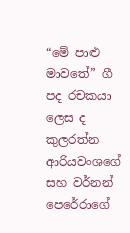“මේ පාළු මාවතේ” ගී පද රචකයා ලෙස ද කුලරත්න ආරියවංශගේ සහ වර්නන් පෙරේරාගේ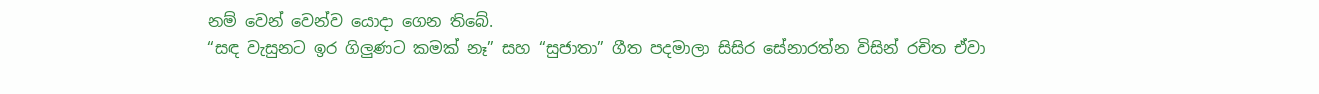නම් වෙන් වෙන්ව යොදා ගෙන තිබේ.
“සඳ වැසුනට ඉර ගිලුණට කමක් නෑ” සහ “සුජාතා” ගීත පදමාලා සිසිර සේනාරත්න විසින් රචිත ඒවා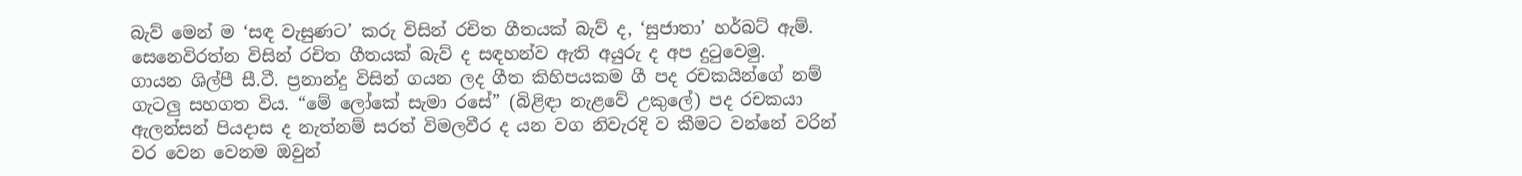බැව් මෙන් ම ‘සඳ වැසුණට’ කරු විසින් රචිත ගීතයක් බැව් ද, ‘සුජාතා’ හර්බට් ඇම්. සෙනෙවිරත්න විසින් රචිත ගීතයක් බැව් ද සඳහන්ව ඇති අයුරු ද අප දුටුවෙමු.
ගායන ශිල්පී සී.ටී. ප්‍රනාන්දු විසින් ගයන ලද ගීත කිහිපයකම ගී පද රචකයින්ගේ නම් ගැටලු සහගත විය. “මේ ලෝකේ සැමා රසේ” (බිළිඳා නැළවේ උකුලේ) පද රචකයා ඇලන්සන් පියදාස ද නැත්නම් සරත් විමලවීර ද යන වග නිවැරදි ව කීමට වන්නේ වරින් වර වෙන වෙනම ඔවුන්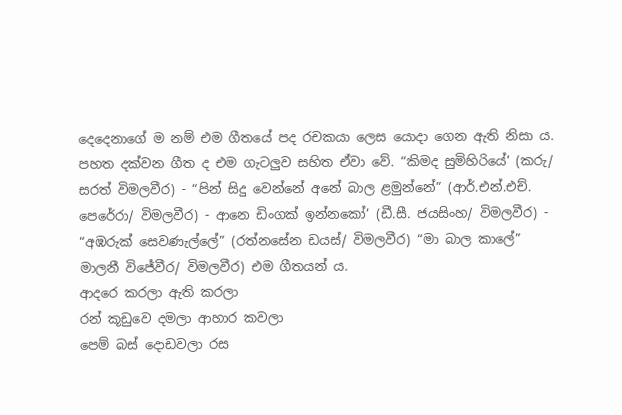දෙදෙනාගේ ම නම් එම ගීතයේ පද රචකයා ලෙස යොදා ගෙන ඇති නිසා ය. පහත දක්වන ගීත ද එම ගැටලුව සහිත ඒවා වේ. “කිමද සුමිහිරියේ’ (කරු/ සරත් විමලවීර) - “පින් සිදු වෙන්නේ අනේ බාල ළමුන්නේ” (ආර්.එන්.එච්. පෙරේරා/ විමලවීර) - ආනෙ ඩිංගක් ඉන්නකෝ’ (ඩී.සී. ජයසිංහ/ විමලවීර) - “අඹරුක් සෙවණැල්ලේ” (රත්නසේන ඩයස්/ විමලවීර) “මා බාල කාලේ” මාලනී විජේවීර/ විමලවීර) එම ගීතයන් ය.
ආදරෙ කරලා ඇති කරලා
රන් කූඩුවෙ දමලා ආහාර කවලා
පෙම් බස් දොඩවලා රස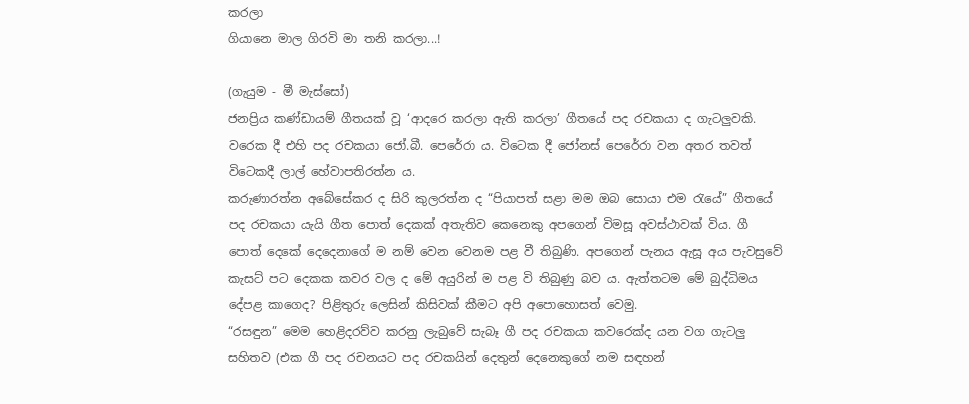කරලා
ගියානෙ මාල ගිරවි මා තනි කරලා...!

(ගැයුම - මී මැස්සෝ)
ජනප්‍රිය කණ්ඩායම් ගීතයක් වූ ‘ආදරෙ කරලා ඇති කරලා’ ගීතයේ පද රචකයා ද ගැටලුවකි. වරෙක දී එහි පද රචකයා ජෝ.බී. පෙරේරා ය. විටෙක දී ජෝනස් පෙරේරා වන අතර තවත් විටෙකදී ලාල් හේවාපතිරත්න ය.
කරුණාරත්න අබේසේකර ද සිරි කුලරත්න ද “පියාපත් සළා මම ඔබ සොයා එම රැයේ” ගීතයේ පද රචකයා යැයි ගීත පොත් දෙකක් අතැතිව කෙනෙකු අපගෙන් විමසූ අවස්ථාවක් විය. ගී පොත් දෙකේ දෙදෙනාගේ ම නම් වෙන වෙනම පළ වී තිබුණි. අපගෙන් පැනය ඇසූ අය පැවසුවේ කැසට් පට දෙකක කවර වල ද මේ අයුරින් ම පළ වි තිබුණු බව ය. ඇත්තටම මේ බුද්ධිමය දේපළ කාගෙද? පිළිතුරු ලෙසින් කිසිවක් කීමට අපි අපොහොසත් වෙමු.
“රසඳුන” මෙම හෙළිදරව්ව කරනු ලැබුවේ සැබෑ ගී පද රචකයා කවරෙක්ද යන වග ගැටලු සහිතව (එක ගී පද රචනයට පද රචකයින් දෙතුන් දෙනෙකුගේ නම සඳහන්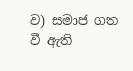ව) සමාජ ගත වී ඇති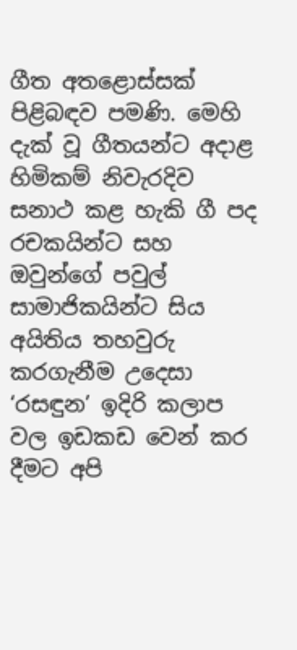ගීත අතළොස්සක් පිළිබඳව පමණි. මෙහි දැක් වූ ගීතයන්ට අදාළ හිමිකම් නිවැරදිව සනාථ කළ හැකි ගී පද රචකයින්ට සහ ඔවුන්ගේ පවුල් සාමාජිකයින්ට සිය අයිතිය තහවුරු කරගැනීම උදෙසා ‘රසඳුන’ ඉදිරි කලාප වල ඉඩකඩ වෙන් කර දීමට අපි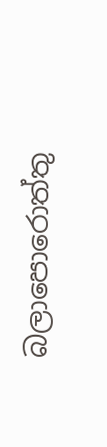බලාපොරොත්තු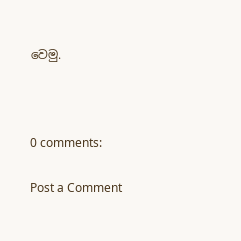වෙමු.



0 comments:

Post a Comment